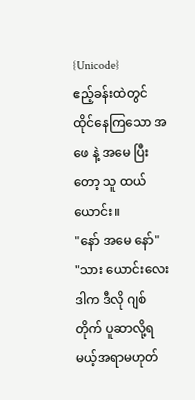{Unicode}
ဧည့်ခန်းထဲတွင် ထိုင်နေကြသော အဖေ နဲ့ အမေ ပြီးတော့ သူ ထယ်ယောင်း။
"နော် အမေ နော်"
"သား ယောင်းလေး ဒါက ဒီလို ဂျစ်တိုက် ပူဆာလို့ရမယ့်အရာမဟုတ်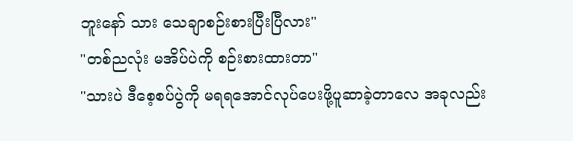ဘူးနော် သား သေချာစဉ်းစားပြီးပြီလား"
"တစ်ညလုံး မအိပ်ပဲကို စဉ်းစားထားတာ"
"သားပဲ ဒီစေ့စပ်ပွဲကို မရရအောင်လုပ်ပေးဖို့ပူဆာခဲ့တာလေ အခုလည်း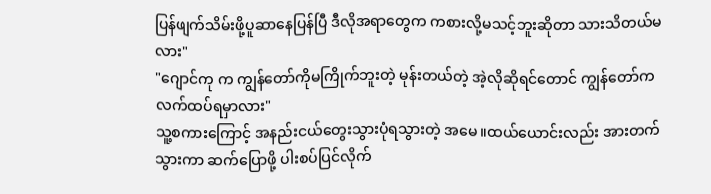ပြန်ဖျက်သိမ်းဖို့ပူဆာနေပြန်ပြီ ဒီလိုအရာတွေက ကစားလို့မသင့်ဘူးဆိုတာ သားသိတယ်မလား"
"ဂျောင်ကု က ကျွန်တော်ကိုမကြိုက်ဘူးတဲ့ မုန်းတယ်တဲ့ အဲ့လိုဆိုရင်တောင် ကျွန်တော်ကလက်ထပ်ရမှာလား"
သူ့စကားကြောင့် အနည်းငယ်တွေးသွားပုံရသွားတဲ့ အမေ။ထယ်ယောင်းလည်း အားတက်သွားကာ ဆက်ပြောဖို့ ပါးစပ်ပြင်လိုက်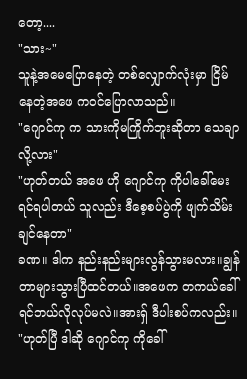တော့....
"သား~"
သူနဲ့အမေပြောနေတဲ့ တစ်လျှောက်လုံးမှာ ငြိမ်နေတဲ့အဖေ ကဝင်ပြောလာသည်။
"ဂျောင်ကု က သားကိုမကြိုက်ဘူးဆိုတာ သေချာလို့လား"
"ဟုတ်တယ် အဖေ ဟို ဂျောင်ကု ကိုပါခေါ်မေးရင်ရပါတယ် သူလည်း ဒီစေ့စပ်ပွဲကို ဖျက်သိမ်းချင်နေတာ"
ခဏ။ ဒါက နည်းနည်းများလွန်သွားမလား။ချွန်တာများသွားပြီထင်တယ်။အဖေက တကယ်ခေါ်ရင်ဘယ်လိုလုပ်မလဲ။အားရှ် ဒီပါးစပ်ကလည်း။
"ဟုတ်ပြီ ဒါဆို ဂျောင်ကု ကိုခေါ်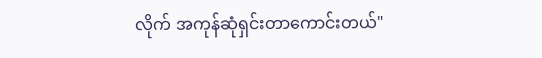လိုက် အကုန်ဆုံရှင်းတာကောင်းတယ်"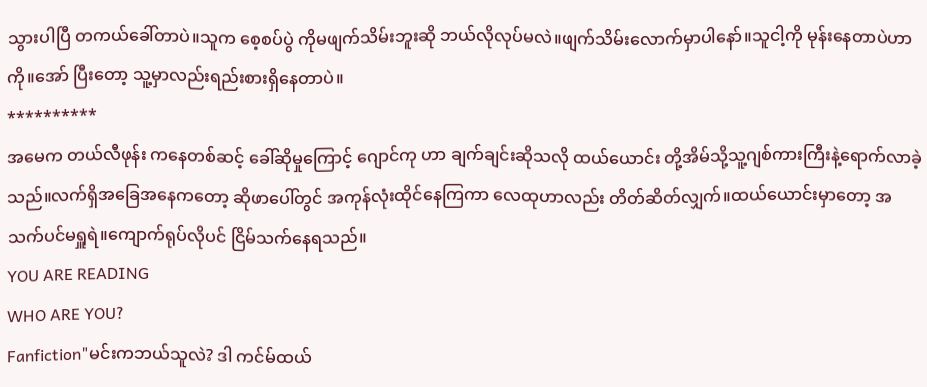သွားပါပြီ တကယ်ခေါ်တာပဲ။သူက စေ့စပ်ပွဲ ကိုမဖျက်သိမ်းဘူးဆို ဘယ်လိုလုပ်မလဲ။ဖျက်သိမ်းလောက်မှာပါနော်။သူငါ့ကို မုန်းနေတာပဲဟာကို။အော် ပြီးတော့ သူ့မှာလည်းရည်းစားရှိနေတာပဲ။
**********
အမေက တယ်လီဖုန်း ကနေတစ်ဆင့် ခေါ်ဆိုမှုကြောင့် ဂျောင်ကု ဟာ ချက်ချင်းဆိုသလို ထယ်ယောင်း တို့အိမ်သို့သူ့ဂျစ်ကားကြီးနဲ့ရောက်လာခဲ့သည်။လက်ရှိအခြေအနေကတော့ ဆိုဖာပေါ်တွင် အကုန်လုံးထိုင်နေကြကာ လေထုဟာလည်း တိတ်ဆိတ်လျှက်။ထယ်ယောင်းမှာတော့ အသက်ပင်မရှူရဲ။ကျောက်ရုပ်လိုပင် ငြိမ်သက်နေရသည်။
YOU ARE READING
WHO ARE YOU?
Fanfiction"မင်းကဘယ်သူလဲ? ဒါ ကင်မ်ထယ်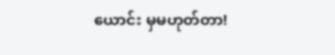ယောင်း မှမဟုတ်တာ!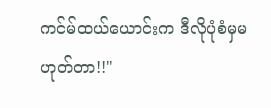ကင်မ်ထယ်ယောင်းက ဒီလိုပုံစံမှမဟုတ်တာ!!"